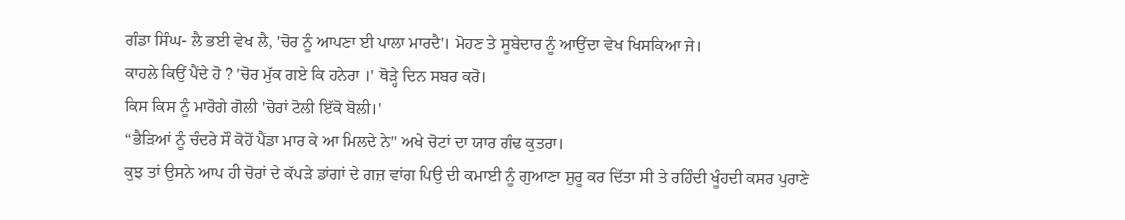ਗੰਡਾ ਸਿੰਘ- ਲੈ ਭਈ ਵੇਖ ਲੈ, 'ਚੋਰ ਨੂੰ ਆਪਣਾ ਈ ਪਾਲਾ ਮਾਰਦੈ'। ਮੋਹਣ ਤੇ ਸੂਬੇਦਾਰ ਨੂੰ ਆਉਂਦਾ ਵੇਖ ਖਿਸਕਿਆ ਜੇ।
ਕਾਹਲੇ ਕਿਉਂ ਪੈਂਦੇ ਹੋ ? 'ਚੋਰ ਮੁੱਕ ਗਏ ਕਿ ਹਨੇਰਾ ।' ਥੋੜ੍ਹੇ ਦਿਨ ਸਬਰ ਕਰੋ।
ਕਿਸ ਕਿਸ ਨੂੰ ਮਾਰੋਗੇ ਗੋਲੀ 'ਚੋਰਾਂ ਟੋਲੀ ਇੱਕੋ ਬੋਲੀ।'
“ਭੈੜਿਆਂ ਨੂੰ ਚੰਦਰੇ ਸੌ ਕੋਹੋਂ ਪੈਂਡਾ ਮਾਰ ਕੇ ਆ ਮਿਲਦੇ ਨੇ'' ਅਖੇ ਚੋਟਾਂ ਦਾ ਯਾਰ ਗੰਢ ਕੁਤਰਾ।
ਕੁਝ ਤਾਂ ਉਸਨੇ ਆਪ ਹੀ ਚੋਰਾਂ ਦੇ ਕੱਪੜੇ ਡਾਂਗਾਂ ਦੇ ਗਜ਼ ਵਾਂਗ ਪਿਉ ਦੀ ਕਮਾਈ ਨੂੰ ਗੁਆਣਾ ਸ਼ੁਰੂ ਕਰ ਦਿੱਤਾ ਸੀ ਤੇ ਰਹਿੰਦੀ ਖੂੰਹਦੀ ਕਸਰ ਪੁਰਾਣੇ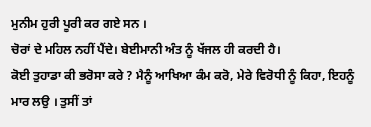ਮੁਨੀਮ ਹੁਰੀ ਪੂਰੀ ਕਰ ਗਏ ਸਨ ।
ਚੋਰਾਂ ਦੇ ਮਹਿਲ ਨਹੀਂ ਪੈਂਦੇ। ਬੇਈਮਾਨੀ ਅੰਤ ਨੂੰ ਖੱਜਲ ਹੀ ਕਰਦੀ ਹੈ।
ਕੋਈ ਤੁਹਾਡਾ ਕੀ ਭਰੋਸਾ ਕਰੇ ? ਮੈਨੂੰ ਆਖਿਆ ਕੰਮ ਕਰੋ, ਮੇਰੇ ਵਿਰੋਧੀ ਨੂੰ ਕਿਹਾ, ਇਹਨੂੰ ਮਾਰ ਲਉ । ਤੁਸੀਂ ਤਾਂ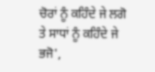ਚੋਰਾਂ ਨੂੰ ਕਹਿੰਦੇ ਜੇ ਲਗੋ ਤੇ ਸਾਧਾਂ ਨੂੰ ਕਹਿੰਦੇ ਜੇ ਭਜੋ',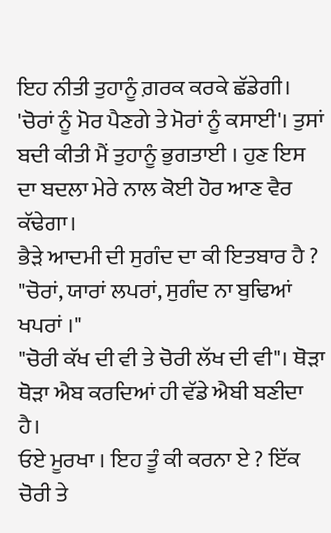ਇਹ ਨੀਤੀ ਤੁਹਾਨੂੰ ਗ਼ਰਕ ਕਰਕੇ ਛੱਡੇਗੀ।
'ਚੋਰਾਂ ਨੂੰ ਮੋਰ ਪੈਣਗੇ ਤੇ ਮੋਰਾਂ ਨੂੰ ਕਸਾਈ'। ਤੁਸਾਂ ਬਦੀ ਕੀਤੀ ਮੈਂ ਤੁਹਾਨੂੰ ਭੁਗਤਾਈ । ਹੁਣ ਇਸ ਦਾ ਬਦਲਾ ਮੇਰੇ ਨਾਲ ਕੋਈ ਹੋਰ ਆਣ ਵੈਰ ਕੱਢੇਗਾ।
ਭੈੜੇ ਆਦਮੀ ਦੀ ਸੁਗੰਦ ਦਾ ਕੀ ਇਤਬਾਰ ਹੈ ? "ਚੋਰਾਂ, ਯਾਰਾਂ ਲਪਰਾਂ, ਸੁਗੰਦ ਨਾ ਬੁਢਿਆਂ ਖਪਰਾਂ ।"
"ਚੋਰੀ ਕੱਖ ਦੀ ਵੀ ਤੇ ਚੋਰੀ ਲੱਖ ਦੀ ਵੀ"। ਥੋੜਾ ਥੋੜਾ ਐਬ ਕਰਦਿਆਂ ਹੀ ਵੱਡੇ ਐਬੀ ਬਣੀਦਾ ਹੈ।
ਓਏ ਮੂਰਖਾ । ਇਹ ਤੂੰ ਕੀ ਕਰਨਾ ਏ ? ਇੱਕ ਚੋਰੀ ਤੇ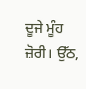ਦੂਜੇ ਮੂੰਹ ਜ਼ੋਰੀ। ਉੱਠ,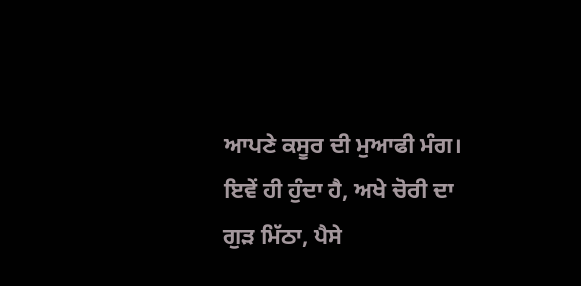ਆਪਣੇ ਕਸੂਰ ਦੀ ਮੁਆਫੀ ਮੰਗ।
ਇਵੇਂ ਹੀ ਹੁੰਦਾ ਹੈ, ਅਖੇ ਚੋਰੀ ਦਾ ਗੁੜ ਮਿੱਠਾ, ਪੈਸੇ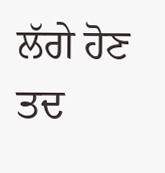ਲੱਗੇ ਹੋਣ ਤਦ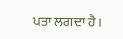ਪਤਾ ਲਗਦਾ ਹੈ।